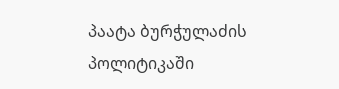პაატა ბურჭულაძის პოლიტიკაში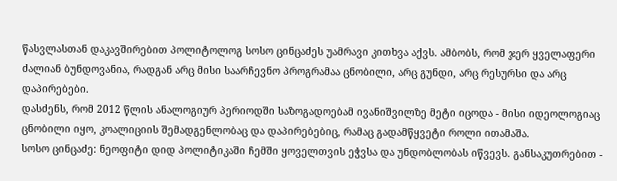წასვლასთან დაკავშირებით პოლიტოლოგ სოსო ცინცაძეს უამრავი კითხვა აქვს. ამბობს, რომ ჯერ ყველაფერი ძალიან ბუნდოვანია, რადგან არც მისი საარჩევნო პროგრამაა ცნობილი, არც გუნდი, არც რესურსი და არც დაპირებები.
დასძენს, რომ 2012 წლის ანალოგიურ პერიოდში საზოგადოებამ ივანიშვილზე მეტი იცოდა - მისი იდეოლოგიაც ცნობილი იყო, კოალიციის შემადგენლობაც და დაპირებებიც, რამაც გადამწყვეტი როლი ითამაშა.
სოსო ცინცაძე: ნეოფიტი დიდ პოლიტიკაში ჩემში ყოველთვის ეჭვსა და უნდობლობას იწვევს. განსაკუთრებით -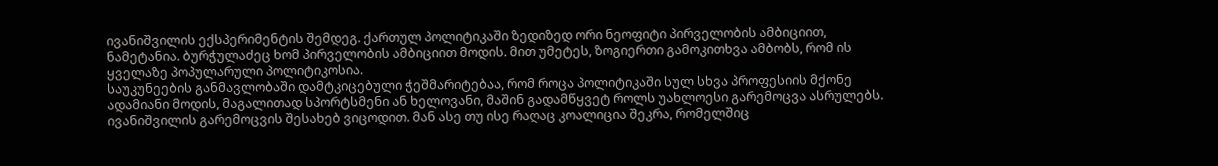ივანიშვილის ექსპერიმენტის შემდეგ. ქართულ პოლიტიკაში ზედიზედ ორი ნეოფიტი პირველობის ამბიციით, ნამეტანია. ბურჭულაძეც ხომ პირველობის ამბიციით მოდის. მით უმეტეს, ზოგიერთი გამოკითხვა ამბობს, რომ ის ყველაზე პოპულარული პოლიტიკოსია.
საუკუნეების განმავლობაში დამტკიცებული ჭეშმარიტებაა, რომ როცა პოლიტიკაში სულ სხვა პროფესიის მქონე ადამიანი მოდის, მაგალითად სპორტსმენი ან ხელოვანი, მაშინ გადამწყვეტ როლს უახლოესი გარემოცვა ასრულებს.
ივანიშვილის გარემოცვის შესახებ ვიცოდით. მან ასე თუ ისე რაღაც კოალიცია შეკრა, რომელშიც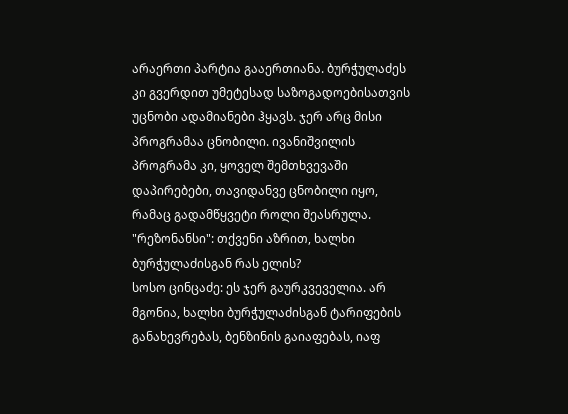არაერთი პარტია გააერთიანა. ბურჭულაძეს კი გვერდით უმეტესად საზოგადოებისათვის უცნობი ადამიანები ჰყავს. ჯერ არც მისი პროგრამაა ცნობილი. ივანიშვილის პროგრამა კი, ყოველ შემთხვევაში დაპირებები, თავიდანვე ცნობილი იყო, რამაც გადამწყვეტი როლი შეასრულა.
"რეზონანსი": თქვენი აზრით, ხალხი ბურჭულაძისგან რას ელის?
სოსო ცინცაძე: ეს ჯერ გაურკვეველია. არ მგონია, ხალხი ბურჭულაძისგან ტარიფების განახევრებას, ბენზინის გაიაფებას, იაფ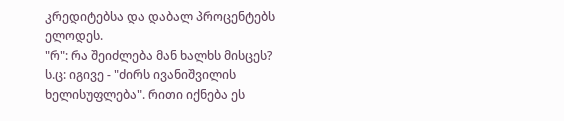კრედიტებსა და დაბალ პროცენტებს ელოდეს.
"რ": რა შეიძლება მან ხალხს მისცეს?
ს.ც: იგივე - "ძირს ივანიშვილის ხელისუფლება". რითი იქნება ეს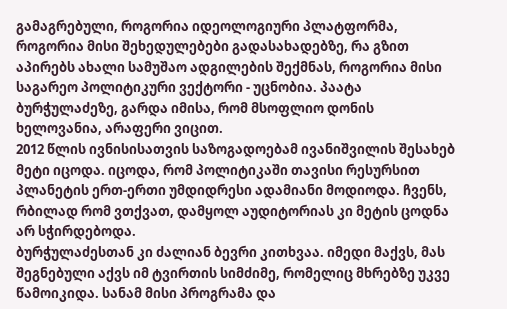გამაგრებული, როგორია იდეოლოგიური პლატფორმა, როგორია მისი შეხედულებები გადასახადებზე, რა გზით აპირებს ახალი სამუშაო ადგილების შექმნას, როგორია მისი საგარეო პოლიტიკური ვექტორი - უცნობია. პაატა ბურჭულაძეზე, გარდა იმისა, რომ მსოფლიო დონის ხელოვანია, არაფერი ვიცით.
2012 წლის ივნისისათვის საზოგადოებამ ივანიშვილის შესახებ მეტი იცოდა. იცოდა, რომ პოლიტიკაში თავისი რესურსით პლანეტის ერთ-ერთი უმდიდრესი ადამიანი მოდიოდა. ჩვენს, რბილად რომ ვთქვათ, დამყოლ აუდიტორიას კი მეტის ცოდნა არ სჭირდებოდა.
ბურჭულაძესთან კი ძალიან ბევრი კითხვაა. იმედი მაქვს, მას შეგნებული აქვს იმ ტვირთის სიმძიმე, რომელიც მხრებზე უკვე წამოიკიდა. სანამ მისი პროგრამა და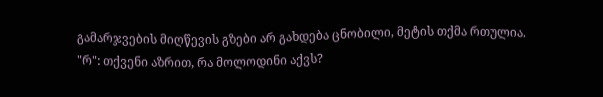გამარჯვების მიღწევის გზები არ გახდება ცნობილი, მეტის თქმა რთულია.
"რ": თქვენი აზრით, რა მოლოდინი აქვს?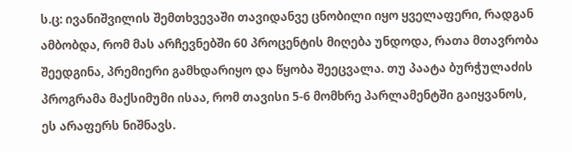ს.ც: ივანიშვილის შემთხვევაში თავიდანვე ცნობილი იყო ყველაფერი, რადგან ამბობდა, რომ მას არჩევნებში 60 პროცენტის მიღება უნდოდა, რათა მთავრობა შეედგინა, პრემიერი გამხდარიყო და წყობა შეეცვალა. თუ პაატა ბურჭულაძის პროგრამა მაქსიმუმი ისაა, რომ თავისი 5-6 მომხრე პარლამენტში გაიყვანოს, ეს არაფერს ნიშნავს.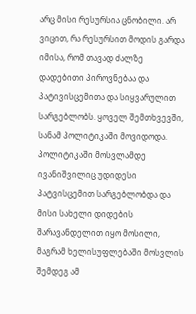არც მისი რესურსია ცნობილი. არ ვიცით, რა რესურსით მოდის გარდა იმისა, რომ თავად ძალზე დადებითი პიროვნებაა და პატივისცემითა და სიყვარულით სარგებლობს. ყოველ შემთხვევში, სანამ პოლიტიკაში მოვიდოდა.
პოლიტიკაში მოსვლამდე ივანიშვილიც უდიდესი პატვისცემით სარგებლობდა და მისი სახელი დიდების შარავანდელით იყო მოსილი, მაგრამ ხელისუფლებაში მოსვლის შემდეგ ამ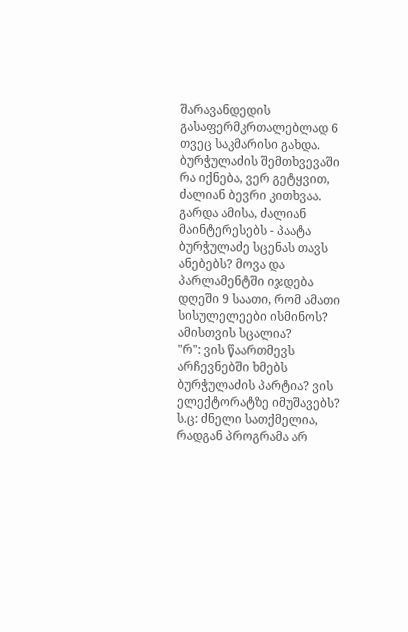შარავანდედის გასაფერმკრთალებლად 6 თვეც საკმარისი გახდა. ბურჭულაძის შემთხვევაში რა იქნება, ვერ გეტყვით, ძალიან ბევრი კითხვაა.
გარდა ამისა, ძალიან მაინტერესებს - პაატა ბურჭულაძე სცენას თავს ანებებს? მოვა და პარლამენტში იჯდება დღეში 9 საათი, რომ ამათი სისულელეები ისმინოს? ამისთვის სცალია?
"რ": ვის წაართმევს არჩევნებში ხმებს ბურჭულაძის პარტია? ვის ელექტორატზე იმუშავებს?
ს.ც: ძნელი სათქმელია, რადგან პროგრამა არ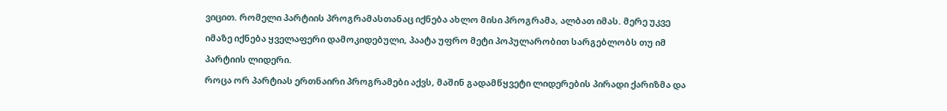ვიცით. რომელი პარტიის პროგრამასთანაც იქნება ახლო მისი პროგრამა, ალბათ იმას. მერე უკვე იმაზე იქნება ყველაფერი დამოკიდებული, პაატა უფრო მეტი პოპულარობით სარგებლობს თუ იმ პარტიის ლიდერი.
როცა ორ პარტიას ერთნაირი პროგრამები აქვს, მაშინ გადამწყვეტი ლიდერების პირადი ქარიზმა და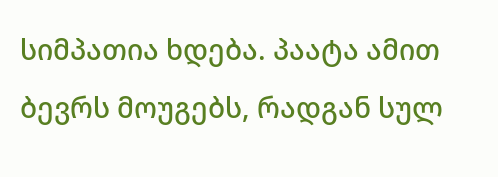სიმპათია ხდება. პაატა ამით ბევრს მოუგებს, რადგან სულ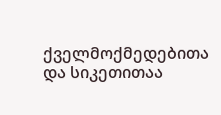ქველმოქმედებითა და სიკეთითაა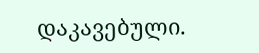დაკავებული.